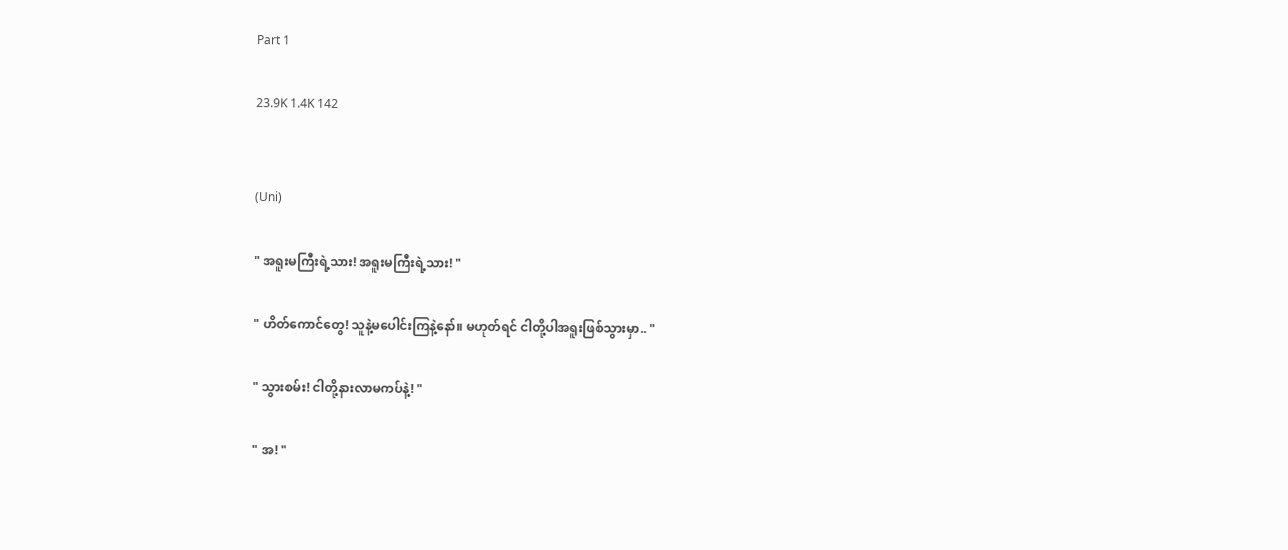Part 1

23.9K 1.4K 142


(Uni)

" အရူးမကြီးရဲ့သား! အရူးမကြီးရဲ့သား! "

" ဟိတ်ကောင်တွေ! သူနဲ့မပေါင်းကြနဲ့နော်။ မဟုတ်ရင် ငါတို့ပါအရူးဖြစ်သွားမှာ.. "

" သွားစမ်း! ငါတို့နားလာမကပ်နဲ့! "

" အ! "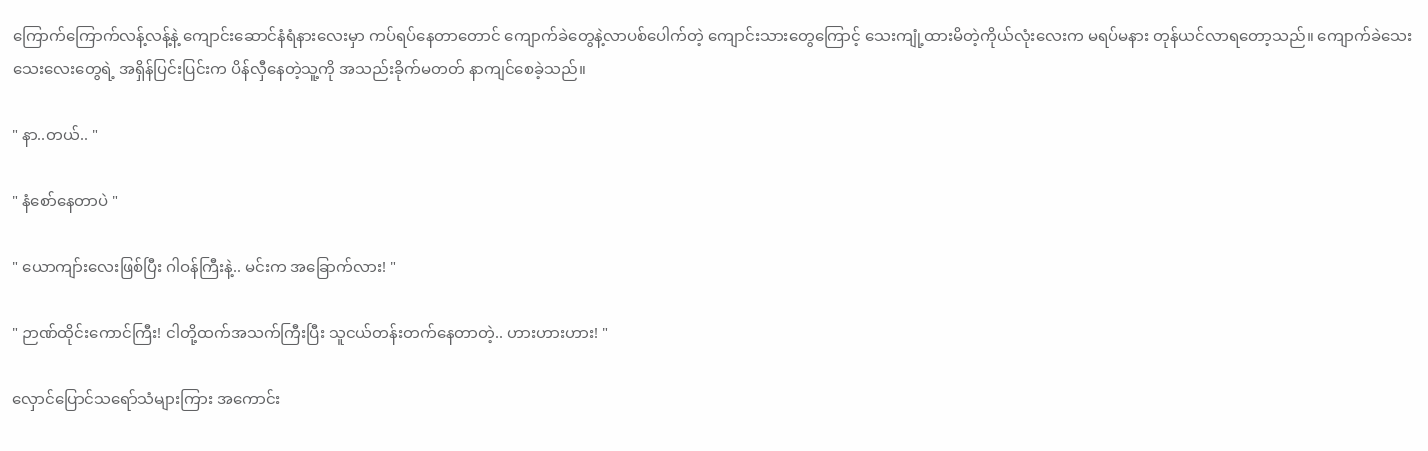ကြောက်ကြောက်လန့်လန့်နဲ့ ကျောင်းဆောင်နံရံနားလေးမှာ ကပ်ရပ်နေတာတောင် ကျောက်ခဲတွေနဲ့လာပစ်ပေါက်တဲ့ ကျောင်းသားတွေကြောင့် သေးကျုံ့ထားမိတဲ့ကိုယ်လုံးလေးက မရပ်မနား တုန်ယင်လာရတော့သည်။ ကျောက်ခဲသေးသေးလေးတွေရဲ့ အရှိန်ပြင်းပြင်းက ပိန်လှီနေတဲ့သူ့ကို အသည်းခိုက်မတတ် နာကျင်စေခဲ့သည်။

" နာ..တယ်.. "

" နံစော်နေတာပဲ "

" ယောကျာ်းလေးဖြစ်ပြီး ဂါဝန်ကြီးနဲ့.. မင်းက အခြောက်လား! "

" ဉာဏ်ထိုင်းကောင်ကြီး! ငါတို့ထက်အသက်ကြီးပြီး သူငယ်တန်းတက်နေတာတဲ့.. ဟားဟားဟား! "

လှောင်ပြောင်သရော်သံများကြား အကောင်း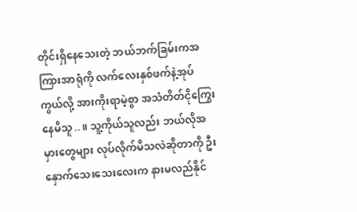တိုင်းရှိနေသေးတဲ့ ဘယ်ဘက်ခြမ်းကအကြားအာရုံကို လက်လေးနှစ်ဖက်နဲ့အုပ်ကွယ်လို့ အားကိုးရာမဲ့စွာ အသံတိတ်ငိုကြွေးနေမိသူ..။ သူ့ကိုယ်သူလည်း ဘယ်လိုအမှားတွေများ လုပ်လိုက်မိသလဲဆိုတာကို ဦးနှောက်သေးသေးလေးက နားမလည်နိုင်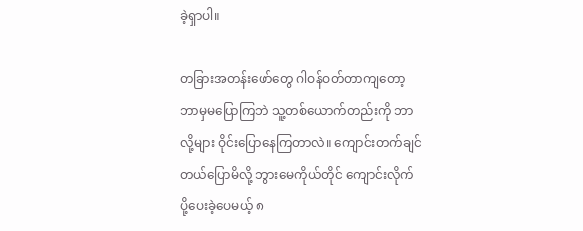ခဲ့ရှာပါ။

တခြားအတန်းဖော်တွေ ဂါဝန်ဝတ်တာကျတော့ ဘာမှမပြောကြဘဲ သူ့တစ်ယောက်တည်းကို ဘာလို့များ ဝိုင်းပြောနေကြတာလဲ။ ကျောင်းတက်ချင်တယ်ပြောမိလို့ ဘွားမေကိုယ်တိုင် ကျောင်းလိုက်ပို့ပေးခဲ့ပေမယ့် ၈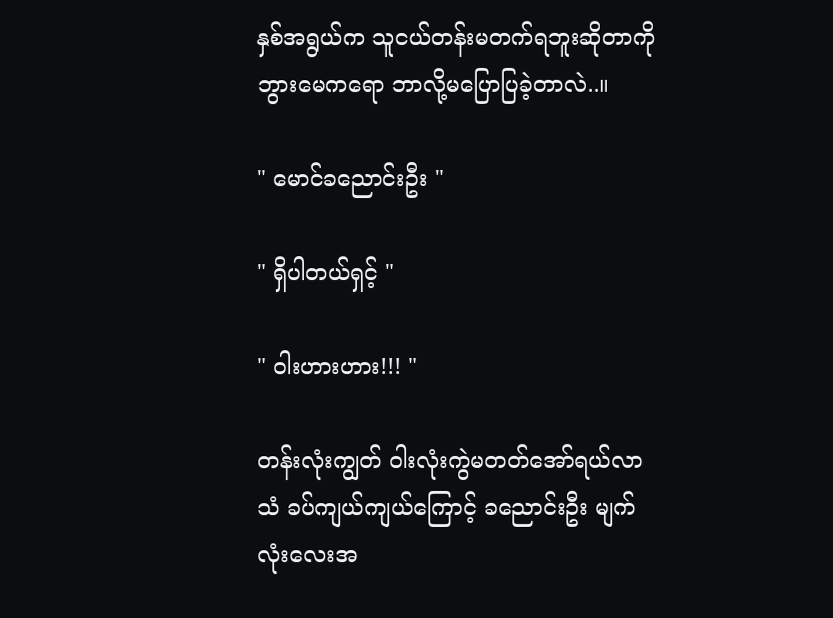နှစ်အရွယ်က သူငယ်တန်းမတက်ရဘူးဆိုတာကို ဘွားမေကရော ဘာလို့မပြောပြခဲ့တာလဲ..။

" မောင်ခညောင်းဦး "

" ရှိပါတယ်ရှင့် "

" ဝါးဟားဟား!!! "

တန်းလုံးကျွတ် ဝါးလုံးကွဲမတတ်အော်ရယ်လာသံ ခပ်ကျယ်ကျယ်ကြောင့် ခညောင်းဦး မျက်လုံးလေးအ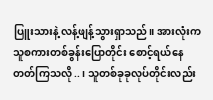ပြူးသားနဲ့ လန့်ဖျန့်သွားရှာသည်။ အားလုံးက သူစကားတစ်ခွန်းပြောတိုင်း စောင့်ရယ်နေတတ်ကြသလို..၊ သူတစ်ခုခုလုပ်တိုင်းလည်း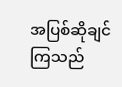အပြစ်ဆိုချင်ကြသည်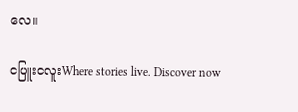လေ။

ငပြူးငလူးWhere stories live. Discover now